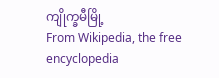ကျိုက္ခမီမြို့
From Wikipedia, the free encyclopedia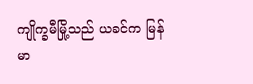ကျိုက္ခမီမြို့သည် ယခင်က မြန်မာ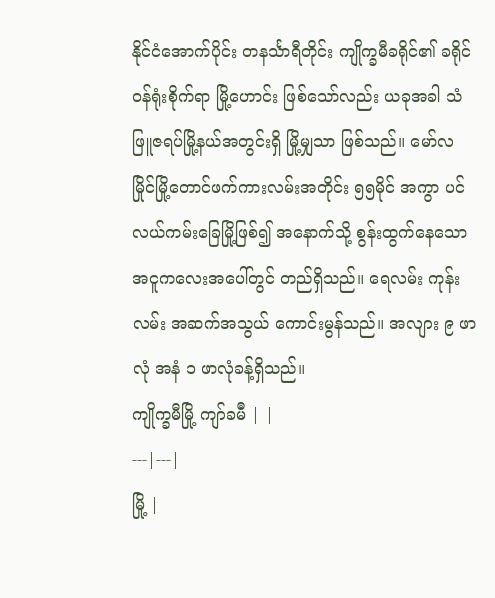နိုင်ငံအောက်ပိုင်း တနင်္သာရီတိုင်း ကျိုက္ခမီခရိုင်၏ ခရိုင်ဝန်ရုံးစိုက်ရာ မြို့ဟောင်း ဖြစ်သော်လည်း ယခုအခါ သံဖြူဇရပ်မြို့နယ်အတွင်းရှိ မြို့မျှသာ ဖြစ်သည်။ မော်လမြိုင်မြို့တောင်ဖက်ကားလမ်းအတိုင်း ၅၅မိုင် အကွာ ပင်လယ်ကမ်းခြေမြို့ဖြစ်၍ အနောက်သို့ စွန်းထွက်နေသော အငူကလေးအပေါ်တွင် တည်ရှိသည်။ ရေလမ်း ကုန်းလမ်း အဆက်အသွယ် ကောင်းမွန်သည်။ အလျား ၉ ဖာလုံ အနံ ၁ ဖာလုံခန့်ရှိသည်။
ကျိုက္ခမီမြို့ ကျာ်ခမဳ | |
---|---|
မြို့ |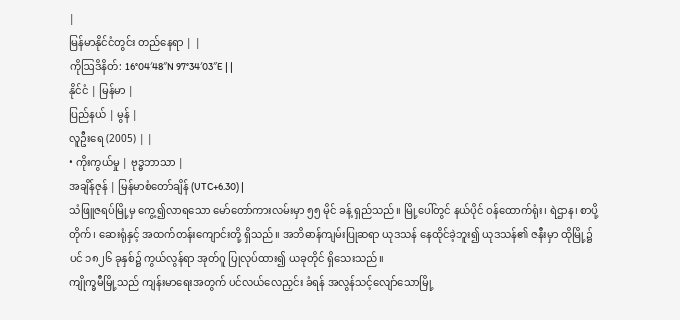|
မြန်မာနိုင်ငံတွင်း တည်နေရာ | |
ကိုဩဒိနိတ်: 16°04′48″N 97°34′03″E | |
နိုင်ငံ | မြန်မာ |
ပြည်နယ် | မွန် |
လူဦးရေ (2005) | |
• ကိုးကွယ်မှု | ဗုဒ္ဓဘာသာ |
အချိန်ဇုန် | မြန်မာစံတော်ချိန် (UTC+6.30) |
သံဖြူဇရပ်မြို့မှ ကွေ့၍လာရသော မော်တော်ကားလမ်းမှာ ၅၅ မိုင် ခန့် ရှည်သည်။ မြို့ပေါ်တွင် နယ်ပိုင် ဝန်ထောက်ရုံး၊ ရဲဌာန၊ စာပို့တိုက်၊ ဆေးရုံနှင့် အထက်တန်းကျောင်းတို့ ရှိသည်။ အဘိဓာန်ကျမ်းပြုဆရာ ယုဒသန် နေထိုင်ခဲ့ဘူး၍ ယုဒသန်၏ ဇနီးမှာ ထိုမြို့၌ပင် ၁၈၂၆ ခုနှစ်၌ ကွယ်လွန်ရာ အုတ်ဂူ ပြုလုပ်ထား၍ ယခုတိုင် ရှိသေးသည်။
ကျိုက္ခမီမြို့သည် ကျန်းမာရေးအတွက် ပင်လယ်လေညှင်း ခံရန် အလွန်သင့်လျော်သောမြို့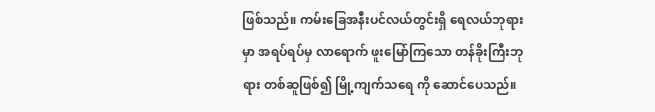ဖြစ်သည်။ ကမ်းခြေအနီးပင်လယ်တွင်းရှိ ရေလယ်ဘုရားမှာ အရပ်ရပ်မှ လာရောက် ဖူးမြော်ကြသော တန်ခိုးကြီးဘုရား တစ်ဆူဖြစ်၍ မြို့ကျက်သရေ ကို ဆောင်ပေသည်။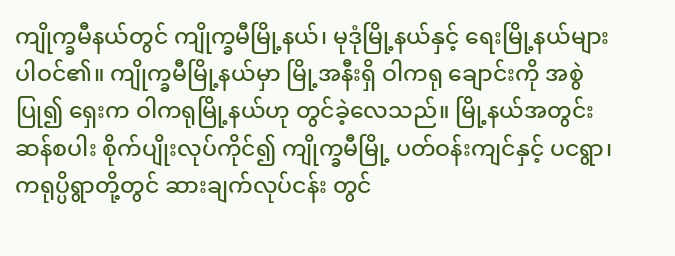ကျိုက္ခမီနယ်တွင် ကျိုက္ခမီမြို့နယ်၊ မုဒုံမြို့နယ်နှင့် ရေးမြို့နယ်များ ပါဝင်၏။ ကျိုက္ခမီမြို့နယ်မှာ မြို့အနီးရှိ ဝါကရု ချောင်းကို အစွဲပြု၍ ရှေးက ဝါကရုမြို့နယ်ဟု တွင်ခဲ့လေသည်။ မြို့နယ်အတွင်း ဆန်စပါး စိုက်ပျိုးလုပ်ကိုင်၍ ကျိုက္ခမီမြို့ ပတ်ဝန်းကျင်နှင့် ပငရွာ၊ ကရုပ္ပိရွာတို့တွင် ဆားချက်လုပ်ငန်း တွင်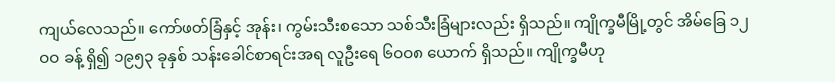ကျယ်လေသည်။ ကော်ဖတ်ခြံနှင့် အုန်း၊ ကွမ်းသီးစသော သစ်သီးခြံများလည်း ရှိသည်။ ကျိုက္ခမီမြို့တွင် အိမ်ခြေ ၁၂ဝဝ ခန့် ရှိ၍ ၁၉၅၃ ခုနှစ် သန်းခေါင်စာရင်းအရ လူဦးရေ ၆ဝဝ၈ ယောက် ရှိသည်။ ကျိုက္ခမီဟု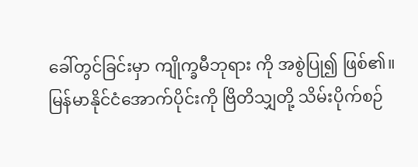ခေါ်တွင်ခြင်းမှာ ကျိုက္ခမီဘုရား ကို အစွဲပြု၍ ဖြစ်၏။
မြန်မာနိုင်ငံအောက်ပိုင်းကို ဗြိတိသျှတို့ သိမ်းပိုက်စဉ်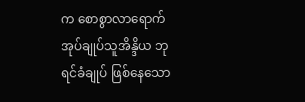က စောစွာလာရောက် အုပ်ချုပ်သူအိန္ဒိယ ဘုရင်ခံချုပ် ဖြစ်နေသော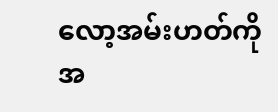လော့အမ်းဟတ်ကို အ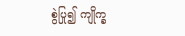စွဲပြု၍ ကျိုက္ခ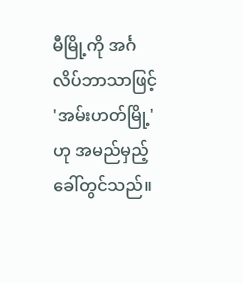မီမြို့ကို အင်္ဂလိပ်ဘာသာဖြင့် 'အမ်းဟတ်မြို့'ဟု အမည်မှည့်ခေါ်တွင်သည်။